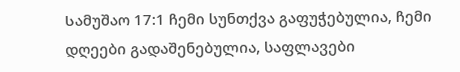Სამუშაო 17:1 ჩემი სუნთქვა გაფუჭებულია, ჩემი დღეები გადაშენებულია, საფლავები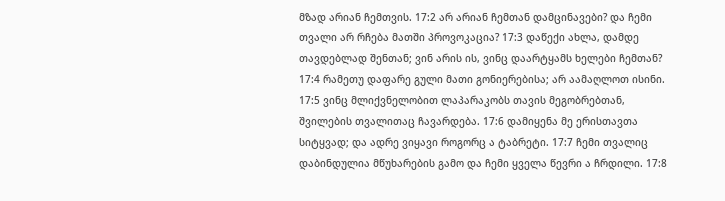მზად არიან ჩემთვის. 17:2 არ არიან ჩემთან დამცინავები? და ჩემი თვალი არ რჩება მათში პროვოკაცია? 17:3 დაწექი ახლა, დამდე თავდებლად შენთან; ვინ არის ის, ვინც დაარტყამს ხელები ჩემთან? 17:4 რამეთუ დაფარე გული მათი გონიერებისა; არ აამაღლოთ ისინი. 17:5 ვინც მლიქვნელობით ლაპარაკობს თავის მეგობრებთან, შვილების თვალითაც ჩავარდება. 17:6 დამიყენა მე ერისთავთა სიტყვად; და ადრე ვიყავი როგორც ა ტაბრეტი. 17:7 ჩემი თვალიც დაბინდულია მწუხარების გამო და ჩემი ყველა წევრი ა ჩრდილი. 17:8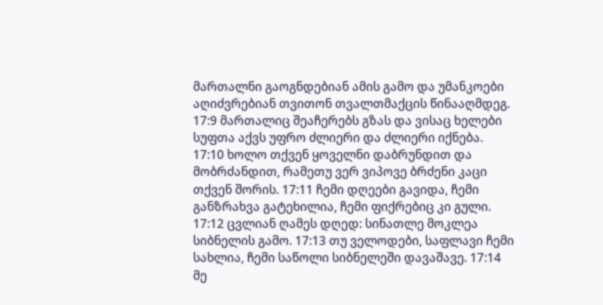მართალნი გაოგნდებიან ამის გამო და უმანკოები აღიძვრებიან თვითონ თვალთმაქცის წინააღმდეგ. 17:9 მართალიც შეაჩერებს გზას და ვისაც ხელები სუფთა აქვს უფრო ძლიერი და ძლიერი იქნება. 17:10 ხოლო თქვენ ყოველნი დაბრუნდით და მობრძანდით, რამეთუ ვერ ვიპოვე ბრძენი კაცი თქვენ შორის. 17:11 ჩემი დღეები გავიდა, ჩემი განზრახვა გატეხილია, ჩემი ფიქრებიც კი გული. 17:12 ცვლიან ღამეს დღედ: სინათლე მოკლეა სიბნელის გამო. 17:13 თუ ველოდები, საფლავი ჩემი სახლია, ჩემი საწოლი სიბნელეში დავაშავე. 17:14 მე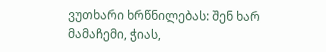ვუთხარი ხრწნილებას: შენ ხარ მამაჩემი, ჭიას,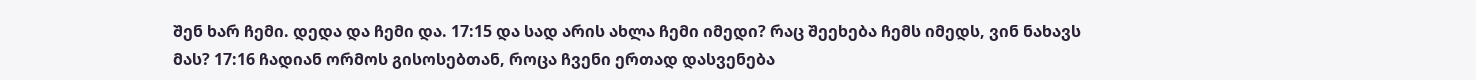შენ ხარ ჩემი. დედა და ჩემი და. 17:15 და სად არის ახლა ჩემი იმედი? რაც შეეხება ჩემს იმედს, ვინ ნახავს მას? 17:16 ჩადიან ორმოს გისოსებთან, როცა ჩვენი ერთად დასვენება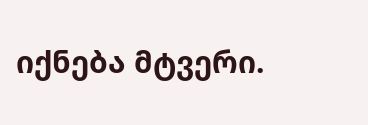იქნება მტვერი.